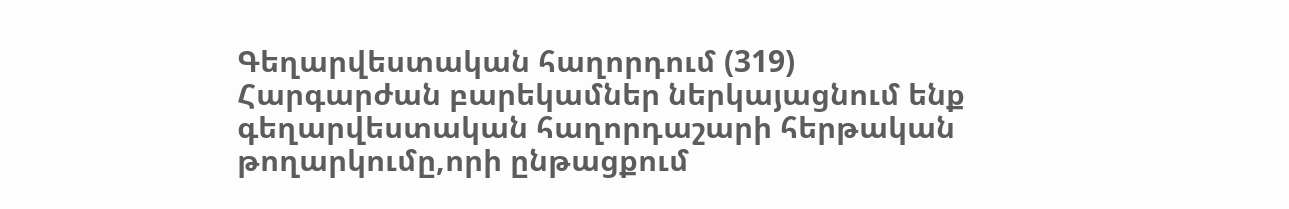Գեղարվեստական հաղորդում (319)
Հարգարժան բարեկամներ ներկայացնում ենք գեղարվեստական հաղորդաշարի հերթական թողարկումը,որի ընթացքում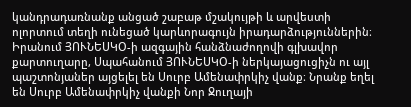կանդրադառնանք անցած շաբաթ մշակույթի և արվեստի ոլորտում տեղի ունեցած կարևորագույն իրադարձություններին։
Իրանում ՅՈՒՆԵՍԿՕ-ի ազգային հանձնաժողովի գլխավոր քարտուղարը, Սպահանում ՅՈՒՆԵՍԿՕ-ի ներկայացուցիչն ու այլ պաշտոնյաներ այցելել են Սուրբ Ամենափրկիչ վանք։ Նրանք եղել են Սուրբ Ամենափրկիչ վանքի Նոր Ջուղայի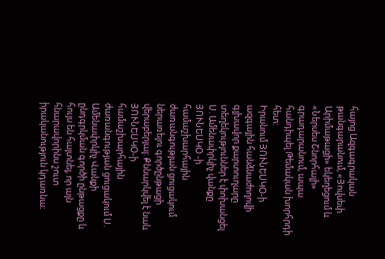հայոց Ազգագրական թանգարանում, «Յովսեփ Արիմաթացի» եկեղեցում և «Ներսես Շնորհալի» գրադարանում, ապա հանդիպել Թեմական խորհրդի հետ:
Իրանում ՅՈՒՆԵՍԿՕ-ի ազգային հանձնաժողովի գլխավոր քարտուղարը տեղեկություններ է փոխանցել Ս. Ամենափրկիչ վանքը ՅՈՒՆԵՍԿՕ -ի համաշխարհային ժառանգության ցուցակում ներառելու գործընթացի վերաբերյալ: Քննարկվել է նաև ՅՈՒՆԵՍԿՕ-ի համաշխարհային ժառանգության ցուցակում Ս. Ամենափրկիչ Վանքի ընդգրկման գործի ընթացքը և հույս են հայտնել, որ այն հնարավորինս շուտ իրականություն կդառնա։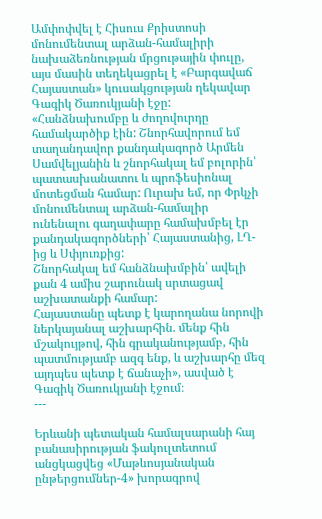Ամփոփվել է Հիսուս Քրիստոսի մոնումենտալ արձան-համալիրի նախաձեռնության մրցութային փուլը, այս մասին տեղեկացրել է «Բարգավաճ Հայաստան» կուսակցության ղեկավար Գագիկ Ծառուկյանի էջը:
«Հանձնախումբը և ժողովուրդը համակարծիք էին: Շնորհավորում եմ տաղանդավոր քանդակագործ Արմեն Սամվելյանին և շնորհակալ եմ բոլորին՝ պատասխանատու և պրոֆեսիոնալ մոտեցման համար: Ուրախ եմ, որ Փրկչի մոնումենտալ արձան-համալիր ունենալու գաղափարը համախմբել էր քանդակագործների՝ Հայաստանից, ԼՂ-ից և Սփյուռքից:
Շնորհակալ եմ հանձնախմբին՝ ավելի քան 4 ամիս շարունակ սրտացավ աշխատանքի համար:
Հայաստանը պետք է կարողանա նորովի ներկայանալ աշխարհին. մենք հին մշակույթով, հին գրականությամբ, հին պատմությամբ ազգ ենք, և աշխարհը մեզ այդպես պետք է ճանաչի», ասված է Գագիկ Ծառուկյանի էջում։
---

Երևանի պետական համալսարանի հայ բանասիրության ֆակուլտետում անցկացվեց «Մաթևոսյանական ընթերցումներ-4» խորագրով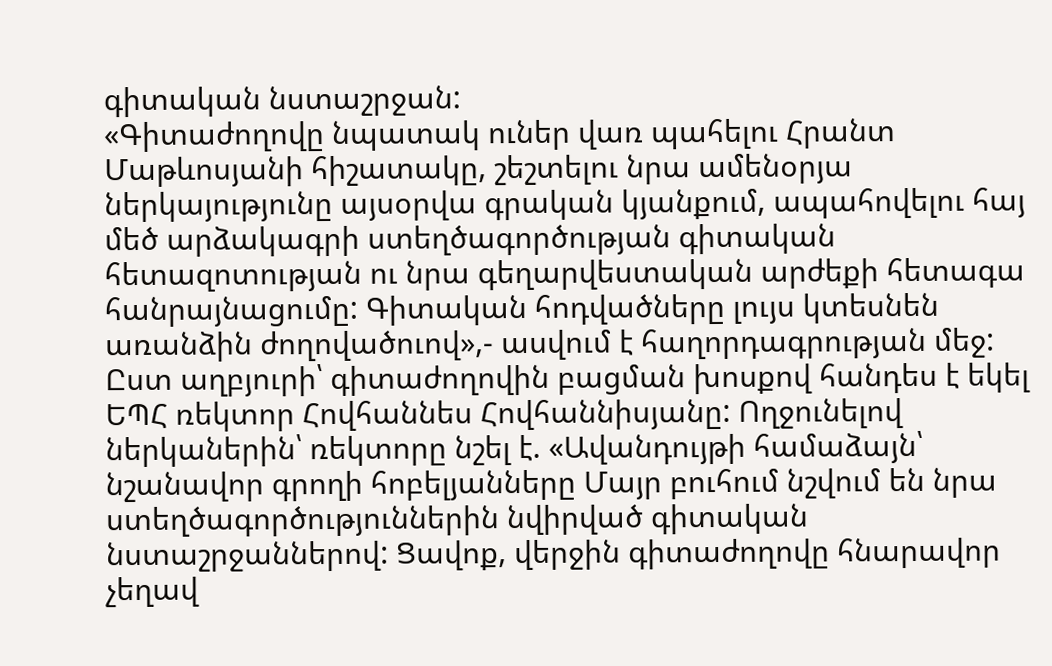գիտական նստաշրջան:
«Գիտաժողովը նպատակ ուներ վառ պահելու Հրանտ Մաթևոսյանի հիշատակը, շեշտելու նրա ամենօրյա ներկայությունը այսօրվա գրական կյանքում, ապահովելու հայ մեծ արձակագրի ստեղծագործության գիտական հետազոտության ու նրա գեղարվեստական արժեքի հետագա հանրայնացումը: Գիտական հոդվածները լույս կտեսնեն առանձին ժողովածուով»,- ասվում է հաղորդագրության մեջ:
Ըստ աղբյուրի՝ գիտաժողովին բացման խոսքով հանդես է եկել ԵՊՀ ռեկտոր Հովհաննես Հովհաննիսյանը: Ողջունելով ներկաներին՝ ռեկտորը նշել է. «Ավանդույթի համաձայն՝ նշանավոր գրողի հոբելյանները Մայր բուհում նշվում են նրա ստեղծագործություններին նվիրված գիտական նստաշրջաններով: Ցավոք, վերջին գիտաժողովը հնարավոր չեղավ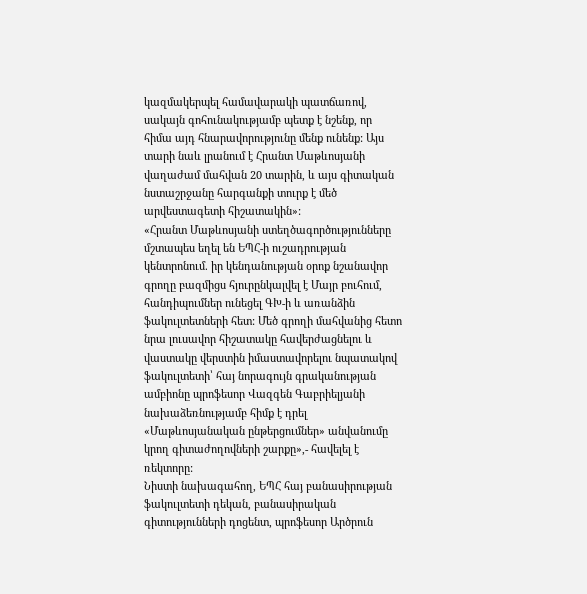կազմակերպել համավարակի պատճառով, սակայն գոհունակությամբ պետք է նշենք, որ հիմա այդ հնարավորությունը մենք ունենք: Այս տարի նաև լրանում է Հրանտ Մաթևոսյանի վաղաժամ մահվան 20 տարին, և այս գիտական նստաշրջանը հարգանքի տուրք է մեծ արվեստագետի հիշատակին»:
«Հրանտ Մաթևոսյանի ստեղծագործությունները մշտապես եղել են ԵՊՀ-ի ուշադրության կենտրոնում. իր կենդանության օրոք նշանավոր գրողը բազմիցս հյուրընկալվել է Մայր բուհում, հանդիպումներ ունեցել ԳԽ-ի և առանձին ֆակուլտետների հետ: Մեծ գրողի մահվանից հետո նրա լուսավոր հիշատակը հավերժացնելու և վաստակը վերստին իմաստավորելու նպատակով ֆակուլտետի՝ հայ նորագույն գրականության ամբիոնը պրոֆեսոր Վազգեն Գաբրիելյանի նախաձեռնությամբ հիմք է դրել «Մաթևոսյանական ընթերցումներ» անվանումը կրող գիտաժողովների շարքը»,- հավելել է ռեկտորը:
Նիստի նախագահող, ԵՊՀ հայ բանասիրության ֆակուլտետի դեկան, բանասիրական գիտությունների դոցենտ, պրոֆեսոր Արծրուն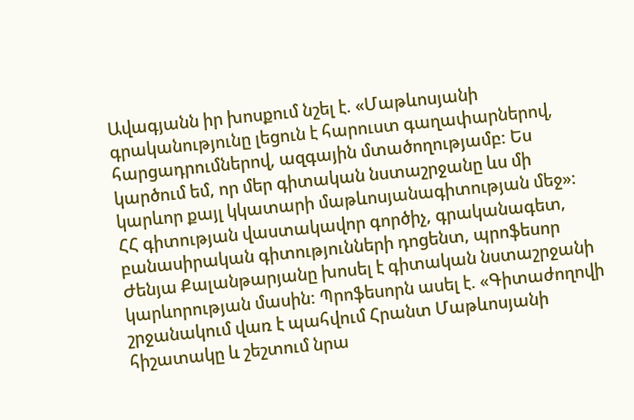Ավագյանն իր խոսքում նշել է. «Մաթևոսյանի գրականությունը լեցուն է հարուստ գաղափարներով, հարցադրումներով, ազգային մտածողությամբ: Ես կարծում եմ, որ մեր գիտական նստաշրջանը ևս մի կարևոր քայլ կկատարի մաթևոսյանագիտության մեջ»:
ՀՀ գիտության վաստակավոր գործիչ, գրականագետ, բանասիրական գիտությունների դոցենտ, պրոֆեսոր Ժենյա Քալանթարյանը խոսել է գիտական նստաշրջանի կարևորության մասին: Պրոֆեսորն ասել է. «Գիտաժողովի շրջանակում վառ է պահվում Հրանտ Մաթևոսյանի հիշատակը և շեշտում նրա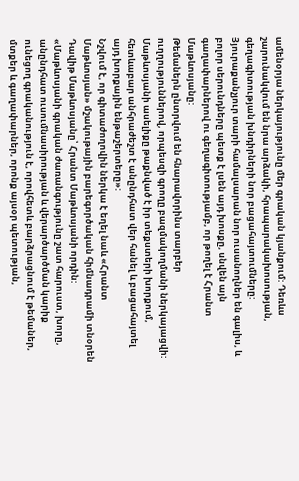ամենօրյա ներկայությունը մեր գրական կյանքում: Դեռևս շարունակվում են նրա արձակի, հրապարակախոսության, գեղագիտության խնդիրների նոր բացահայտումները: Յյուրաքանչյուր տարի համալսարան նոր ուսանողներ են գալիս, և բոլոր սերունդները պետք է լսեն այդ խոսքը, սնվեն այն գաղափարներով ու գեղագիտությամբ, որ թողել է Հրանտ Մաթևոսյանը:
Թեմաներն ընտրվում են հնարավորինս տարբեր ուղղություններով, որպեսզի գրողը բազմակողմանի ներկայացվի: Մաթևոսյանի ասելիքը թաքնված է իր տեքստերի խորքում, հետևաբար անհրաժեշտ է անընդհատ վեր հանել և բացահայտել այդ խորքային ենթաշերտերը»:
Նշվում է, որ գիտաժողովին ներկա է եղել նաև «Հրանտ Մաթևոսյան» մշակութային բարեգործական հիմնադրամի տնօրեն Դավիթ Մաթևոսյանը՝ Հրանտ Մաթևոսյանի որդին:
«Մաթևոսյանի գրական ժառանգությունը շատ հարուստ, խորը, անընդհատ ուսումնասիրության և վերարծարծման կարիք ունեցող գրականություն է, որովհետև բարձրացնում է թեմաներ, մտքեր և գաղափարներ, որոնք այսօր պետության,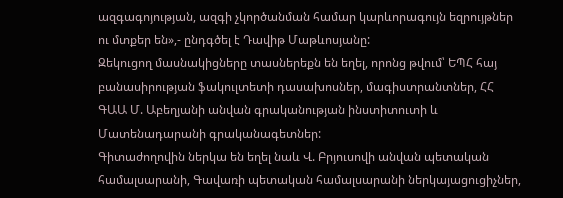ազգագոյության, ազգի չկործանման համար կարևորագույն եզրույթներ ու մտքեր են»,- ընդգծել է Դավիթ Մաթևոսյանը:
Զեկուցող մասնակիցները տասներեքն են եղել, որոնց թվում՝ ԵՊՀ հայ բանասիրության ֆակուլտետի դասախոսներ, մագիստրանտներ, ՀՀ ԳԱԱ Մ. Աբեղյանի անվան գրականության ինստիտուտի և Մատենադարանի գրականագետներ:
Գիտաժողովին ներկա են եղել նաև Վ. Բրյուսովի անվան պետական համալսարանի, Գավառի պետական համալսարանի ներկայացուցիչներ,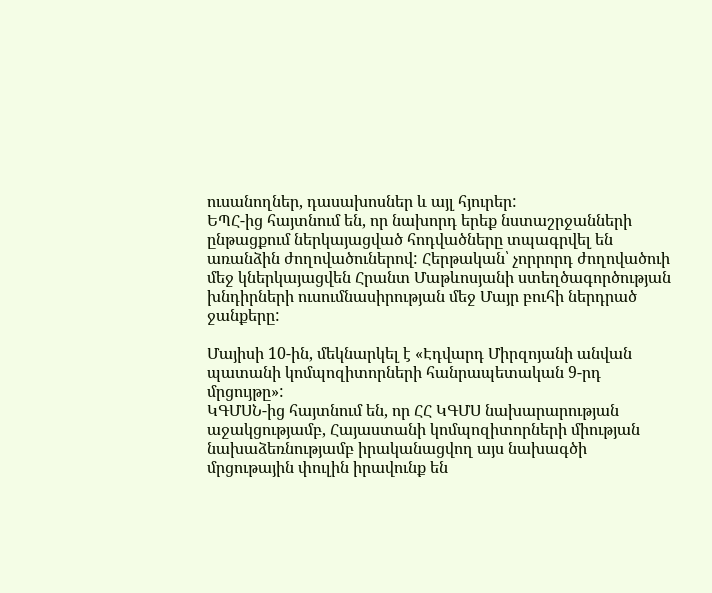ուսանողներ, դասախոսներ և այլ հյուրեր:
ԵՊՀ-ից հայտնում են, որ նախորդ երեք նստաշրջանների ընթացքում ներկայացված հոդվածները տպագրվել են առանձին ժողովածուներով: Հերթական՝ չորրորդ ժողովածուի մեջ կներկայացվեն Հրանտ Մաթևոսյանի ստեղծագործության խնդիրների ուսումնասիրության մեջ Մայր բուհի ներդրած ջանքերը:

Մայիսի 10-ին, մեկնարկել է «Էդվարդ Միրզոյանի անվան պատանի կոմպոզիտորների հանրապետական 9-րդ մրցույթը»:
ԿԳՄՍՆ-ից հայտնում են, որ ՀՀ ԿԳՄՍ նախարարության աջակցությամբ, Հայաստանի կոմպոզիտորների միության նախաձեռնությամբ իրականացվող այս նախագծի մրցութային փուլին իրավունք են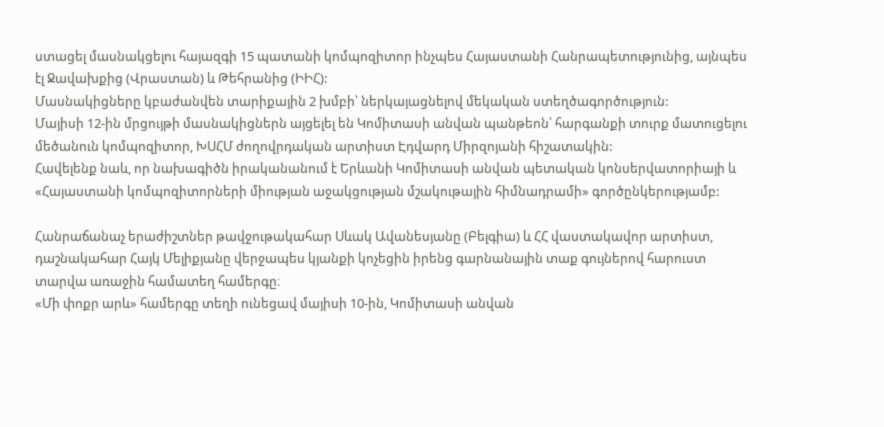ստացել մասնակցելու հայազգի 15 պատանի կոմպոզիտոր ինչպես Հայաստանի Հանրապետությունից, այնպես էլ Ջավախքից (Վրաստան) և Թեհրանից (ԻԻՀ):
Մասնակիցները կբաժանվեն տարիքային 2 խմբի՝ ներկայացնելով մեկական ստեղծագործություն:
Մայիսի 12-ին մրցույթի մասնակիցներն այցելել են Կոմիտասի անվան պանթեոն՝ հարգանքի տուրք մատուցելու մեծանուն կոմպոզիտոր, ԽՍՀՄ ժողովրդական արտիստ Էդվարդ Միրզոյանի հիշատակին:
Հավելենք նաև, որ նախագիծն իրականանում է Երևանի Կոմիտասի անվան պետական կոնսերվատորիայի և «Հայաստանի կոմպոզիտորների միության աջակցության մշակութային հիմնադրամի» գործընկերությամբ:

Հանրաճանաչ երաժիշտներ թավջութակահար Սևակ Ավանեսյանը (Բելգիա) և ՀՀ վաստակավոր արտիստ, դաշնակահար Հայկ Մելիքյանը վերջապես կյանքի կոչեցին իրենց գարնանային տաք գույներով հարուստ տարվա առաջին համատեղ համերգը։
«Մի փոքր արև» համերգը տեղի ունեցավ մայիսի 10-ին, Կոմիտասի անվան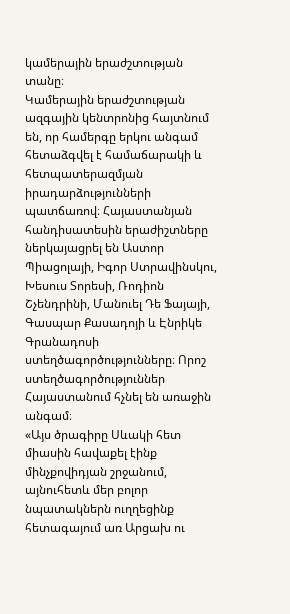կամերային երաժշտության տանը։
Կամերային երաժշտության ազգային կենտրոնից հայտնում են, որ համերգը երկու անգամ հետաձգվել է համաճարակի և հետպատերազմյան իրադարձությունների պատճառով։ Հայաստանյան հանդիսատեսին երաժիշտները ներկայացրել են Աստոր Պիացոլայի, Իգոր Ստրավինսկու, Խեսուս Տորեսի, Ռոդիոն Շչենդրինի, Մանուել Դե Ֆայայի, Գասպար Քասադոյի և Էնրիկե Գրանադոսի ստեղծագործությունները։ Որոշ ստեղծագործություններ Հայաստանում հչնել են առաջին անգամ։
«Այս ծրագիրը Սևակի հետ միասին հավաքել էինք մինչքովիդյան շրջանում, այնուհետև մեր բոլոր նպատակներն ուղղեցինք հետագայում առ Արցախ ու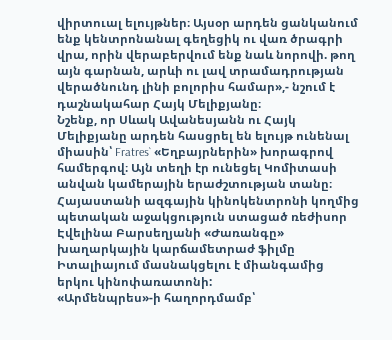վիրտուալ ելույթներ։ Այսօր արդեն ցանկանում ենք կենտրոնանալ գեղեցիկ ու վառ ծրագրի վրա, որին վերաբերվում ենք նաև նորովի. թող այն գարնան, արևի ու լավ տրամադրության վերածնունդ լինի բոլորիս համար»,- նշում է դաշնակահար Հայկ Մելիքյանը։
Նշենք, որ Սևակ Ավանեսյանն ու Հայկ Մելիքյանը արդեն հասցրել են ելույթ ունենալ միասին՝ Fratres` «Եղբայրներին» խորագրով համերգով։ Այն տեղի էր ունեցել Կոմիտասի անվան կամերային երաժշտության տանը։
Հայաստանի ազգային կինոկենտրոնի կողմից պետական աջակցություն ստացած ռեժիսոր Էվելինա Բարսեղյանի «Ժառանգը» խաղարկային կարճամետրաժ ֆիլմը Իտալիայում մասնակցելու է միանգամից երկու կինոփառատոնի:
«Արմենպրես»-ի հաղորդմամբ՝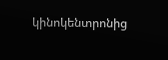կինոկենտրոնից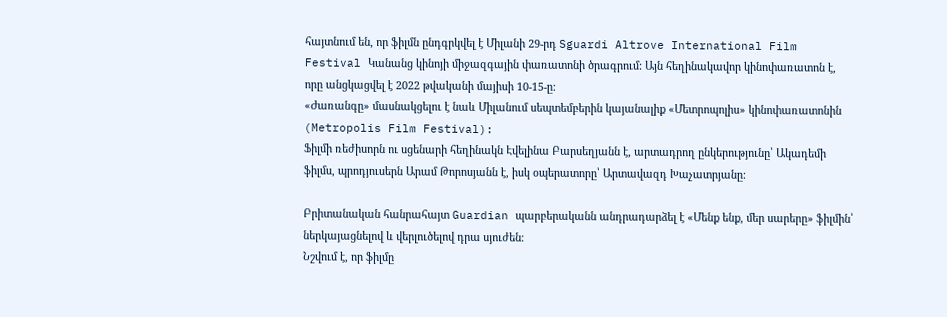հայտնում են, որ ֆիլմն ընդգրկվել է Միլանի 29-րդ Sguardi Altrove International Film Festival Կանանց կինոյի միջազգային փառատոնի ծրագրում: Այն հեղինակավոր կինոփառատոն է, որը անցկացվել է 2022 թվականի մայիսի 10-15-ը:
«Ժառանգը» մասնակցելու է նաև Միլանում սեպտեմբերին կայանալիք «Մետրոպոլիս» կինոփառատոնին (Metropolis Film Festival):
Ֆիլմի ռեժիսորն ու սցենարի հեղինակն Էվելինա Բարսեղյանն է, արտադրող ընկերությունը՝ Ակադեմի ֆիլմս, պրոդյուսերն Արամ Թորոսյանն է, իսկ օպերատորը՝ Արտավազդ Խաչատրյանը:

Բրիտանական հանրահայտ Guardian պարբերականն անդրադարձել է «Մենք ենք, մեր սարերը» ֆիլմին՝ ներկայացնելով և վերլուծելով դրա սյուժեն։
Նշվում է, որ ֆիլմը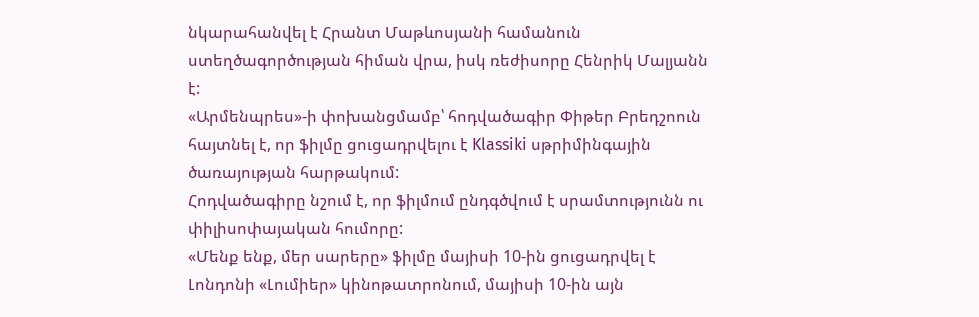նկարահանվել է Հրանտ Մաթևոսյանի համանուն ստեղծագործության հիման վրա, իսկ ռեժիսորը Հենրիկ Մալյանն է:
«Արմենպրես»-ի փոխանցմամբ՝ հոդվածագիր Փիթեր Բրեդշոուն հայտնել է, որ ֆիլմը ցուցադրվելու է Klassiki սթրիմինգային ծառայության հարթակում:
Հոդվածագիրը նշում է, որ ֆիլմում ընդգծվում է սրամտությունն ու փիլիսոփայական հումորը:
«Մենք ենք, մեր սարերը» ֆիլմը մայիսի 10-ին ցուցադրվել է Լոնդոնի «Լումիեր» կինոթատրոնում, մայիսի 10-ին այն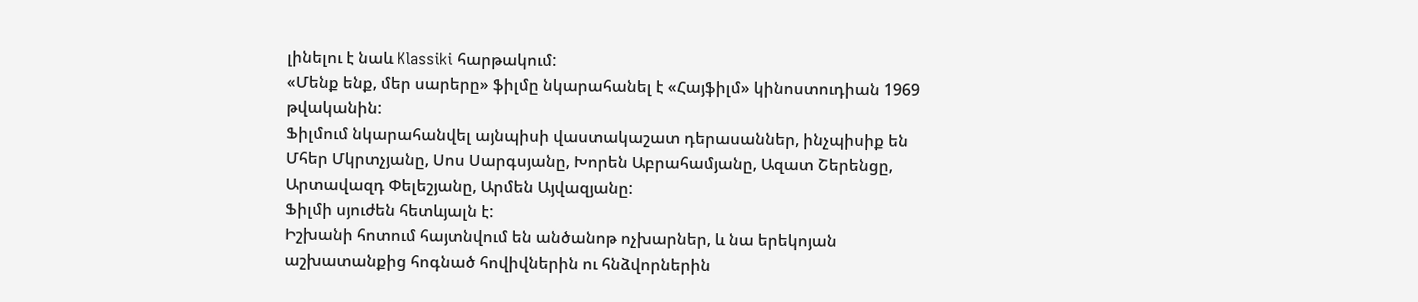լինելու է նաև Klassiki հարթակում:
«Մենք ենք, մեր սարերը» ֆիլմը նկարահանել է «Հայֆիլմ» կինոստուդիան 1969 թվականին:
Ֆիլմում նկարահանվել այնպիսի վաստակաշատ դերասաններ, ինչպիսիք են Մհեր Մկրտչյանը, Սոս Սարգսյանը, Խորեն Աբրահամյանը, Ազատ Շերենցը, Արտավազդ Փելեշյանը, Արմեն Այվազյանը:
Ֆիլմի սյուժեն հետևյալն է:
Իշխանի հոտում հայտնվում են անծանոթ ոչխարներ, և նա երեկոյան աշխատանքից հոգնած հովիվներին ու հնձվորներին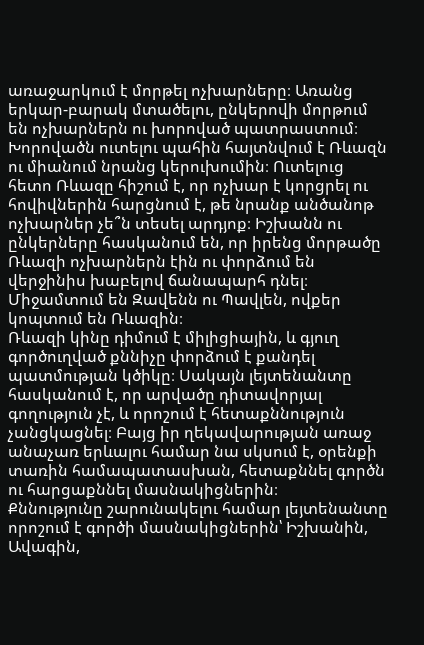առաջարկում է մորթել ոչխարները։ Առանց երկար-բարակ մտածելու, ընկերովի մորթում են ոչխարներն ու խորոված պատրաստում։ Խորովածն ուտելու պահին հայտնվում է Ռևազն ու միանում նրանց կերուխումին։ Ուտելուց հետո Ռևազը հիշում է, որ ոչխար է կորցրել ու հովիվներին հարցնում է, թե նրանք անծանոթ ոչխարներ չե՞ն տեսել արդյոք։ Իշխանն ու ընկերները հասկանում են, որ իրենց մորթածը Ռևազի ոչխարներն էին ու փորձում են վերջինիս խաբելով ճանապարհ դնել։ Միջամտում են Զավենն ու Պավլեն, ովքեր կոպտում են Ռևազին։
Ռևազի կինը դիմում է միլիցիային, և գյուղ գործուղված քննիչը փորձում է քանդել պատմության կծիկը։ Սակայն լեյտենանտը հասկանում է, որ արվածը դիտավորյալ գողություն չէ, և որոշում է հետաքննություն չանցկացնել։ Բայց իր ղեկավարության առաջ անաչառ երևալու համար նա սկսում է, օրենքի տառին համապատասխան, հետաքննել գործն ու հարցաքննել մասնակիցներին։
Քննությունը շարունակելու համար լեյտենանտը որոշում է գործի մասնակիցներին՝ Իշխանին, Ավագին,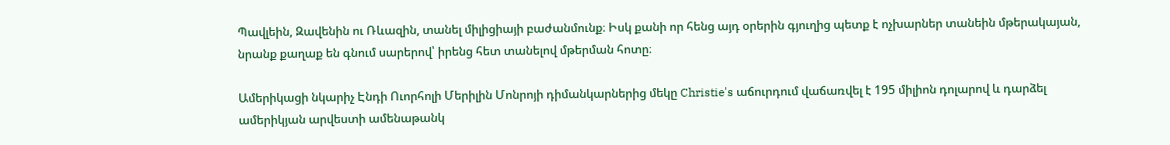Պավլեին, Զավենին ու Ռևազին, տանել միլիցիայի բաժանմունք։ Իսկ քանի որ հենց այդ օրերին գյուղից պետք է ոչխարներ տանեին մթերակայան, նրանք քաղաք են գնում սարերով՝ իրենց հետ տանելով մթերման հոտը։

Ամերիկացի նկարիչ Էնդի Ուորհոլի Մերիլին Մոնրոյի դիմանկարներից մեկը Christie's աճուրդում վաճառվել է 195 միլիոն դոլարով և դարձել ամերիկյան արվեստի ամենաթանկ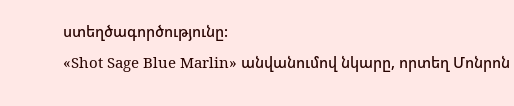ստեղծագործությունը:
«Shot Sage Blue Marlin» անվանումով նկարը, որտեղ Մոնրոն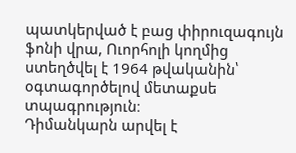պատկերված է բաց փիրուզագույն ֆոնի վրա, Ուորհոլի կողմից ստեղծվել է 1964 թվականին՝ օգտագործելով մետաքսե տպագրություն։
Դիմանկարն արվել է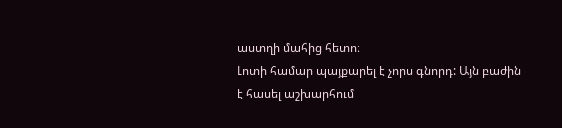աստղի մահից հետո։
Լոտի համար պայքարել է չորս գնորդ: Այն բաժին է հասել աշխարհում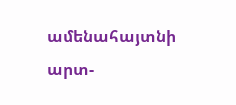ամենահայտնի արտ-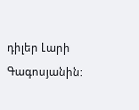դիլեր Լարի Գագոսյանին: